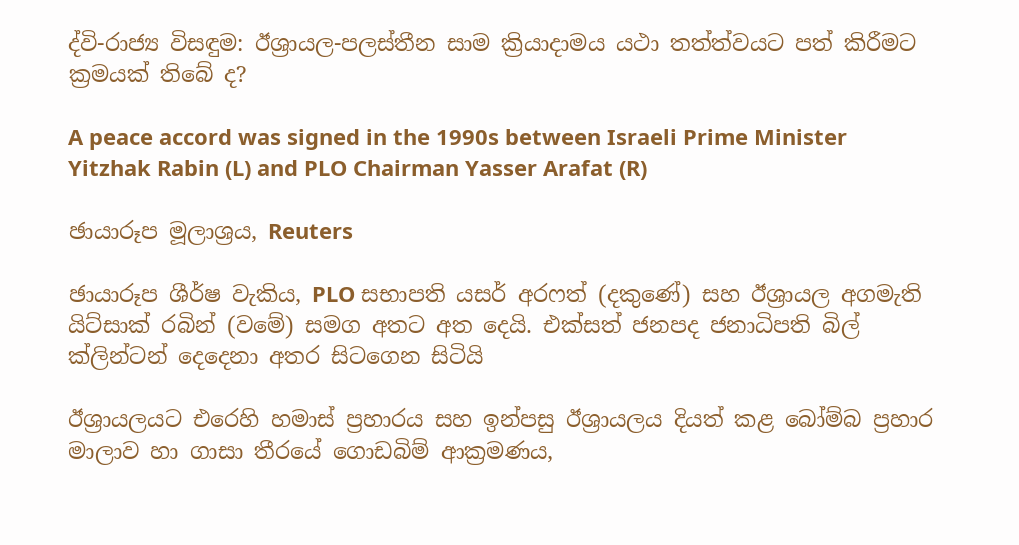ද්වි-රාජ්‍ය විසඳුම: ඊශ්‍රායල-පලස්තීන සාම ක්‍රියාදාමය යථා තත්ත්වයට පත් කිරීමට ක්‍රමයක් තිබේ ද?

A peace accord was signed in the 1990s between Israeli Prime Minister Yitzhak Rabin (L) and PLO Chairman Yasser Arafat (R)

ඡායාරූප මූලාශ්‍රය, Reuters

ඡායාරූප ශීර්ෂ වැකිය, PLO සභාපති යසර් අරෆත් (දකුණේ) සහ ඊශ්‍රායල අගමැති යිට්සාක් රබින් (වමේ) සමග අතට අත දෙයි. එක්සත් ජනපද ජනාධිපති බිල් ක්ලින්ටන් දෙදෙනා අතර සිටගෙන සිටියි

ඊශ්‍රායලයට එරෙහි හමාස් ප්‍රහාරය සහ ඉන්පසු ඊශ්‍රායලය දියත් කළ බෝම්බ ප්‍රහාර මාලාව හා ගාසා තීරයේ ගොඩබිම් ආක්‍රමණය,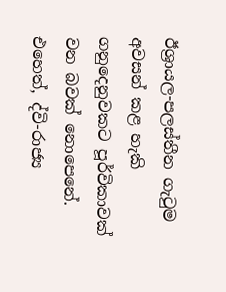ඊශ්‍රායල-පලස්තීන ගැටුම අවසන් කළ හැකි ගනුදෙනුවකට පූර්විකාවක් වන බවක් නොපෙනේ. එහෙත්, ද්වි-රාජ්‍ය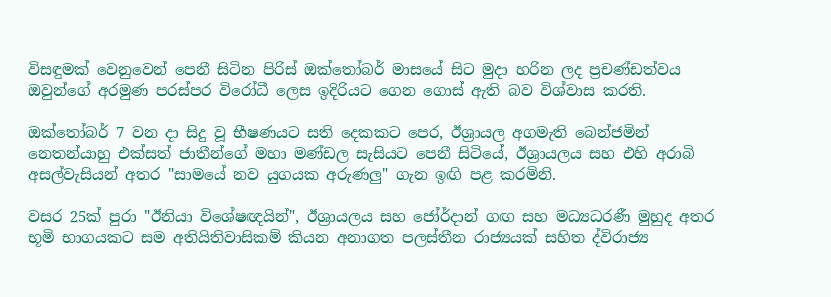විසඳුමක් වෙනුවෙන් පෙනී සිටින පිරිස් ඔක්තෝබර් මාසයේ සිට මුදා හරින ලද ප්‍රචණ්ඩත්වය ඔවුන්ගේ අරමුණ පරස්පර විරෝධී ලෙස ඉදිරියට ගෙන ගොස් ඇති බව විශ්වාස කරති.

ඔක්තෝබර් 7 වන දා සිදු වූ භීෂණයට සති දෙකකට පෙර, ඊශ්‍රායල අගමැති බෙන්ජමින් නෙතන්යාහු එක්සත් ජාතීන්ගේ මහා මණ්ඩල සැසියට පෙනී සිටියේ, ඊශ්‍රායලය සහ එහි අරාබි අසල්වැසියන් අතර "සාමයේ නව යුගයක අරුණලු" ගැන ඉඟි පළ කරමිනි.

වසර 25ක් පුරා "ඊනියා විශේෂඥයින්", ඊශ්‍රායලය සහ ජෝර්දාන් ගඟ සහ මධ්‍යධරණී මුහුද අතර භූමි භාගයකට සම අතියිතිවාසිකම් කියන අනාගත පලස්තීන රාජ්‍යයක් සහිත ද්විරාජ්‍ය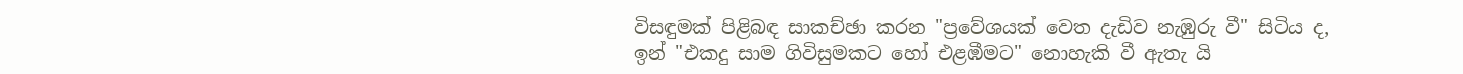විසඳුමක් පිළිබඳ සාකච්ඡා කරන "ප්‍රවේශයක් වෙත දැඩිව නැඹුරු වී" සිටිය ද, ඉන් "එකදු සාම ගිවිසුමකට හෝ එළඹීමට" නොහැකි වී ඇතැ යි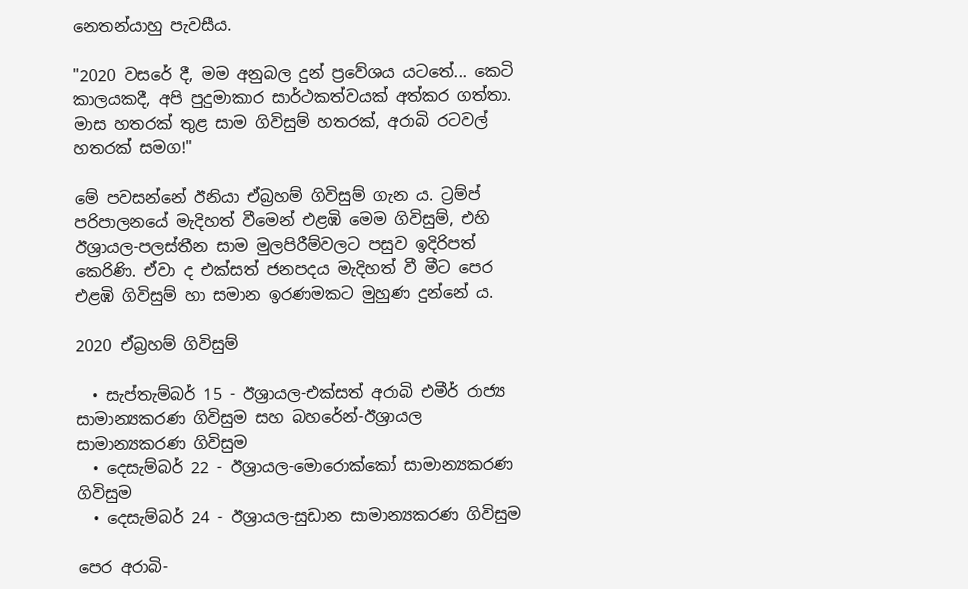නෙතන්යාහු පැවසීය.

"2020 වසරේ දී, මම අනුබල දුන් ප්‍රවේශය යටතේ... කෙටි කාලයකදී, අපි පුදුමාකාර සාර්ථකත්වයක් අත්කර ගත්තා. මාස හතරක් තුළ සාම ගිවිසුම් හතරක්, අරාබි රටවල් හතරක් සමග!"

මේ පවසන්නේ ඊනියා ඒබ්‍රහම් ගිවිසුම් ගැන ය. ට්‍රම්ප් පරිපාලනයේ මැදිහත් වීමෙන් එළඹි මෙම ගිවිසුම්, එහි ඊශ්‍රායල-පලස්තීන සාම මුලපිරීම්වලට පසුව ඉදිරිපත් කෙරිණි. ඒවා ද එක්සත් ජනපදය මැදිහත් වී මීට පෙර එළඹි ගිවිසුම් හා සමාන ඉරණමකට මුහුණ දුන්නේ ය.

2020 ඒබ්‍රහම් ගිවිසුම්

  • සැප්තැම්බර් 15 - ඊශ්‍රායල-එක්සත් අරාබි එමීර් රාජ්‍ය සාමාන්‍යකරණ ගිවිසුම සහ බහරේන්-ඊශ්‍රායල සාමාන්‍යකරණ ගිවිසුම
  • දෙසැම්බර් 22 - ඊශ්‍රායල-මොරොක්කෝ සාමාන්‍යකරණ ගිවිසුම
  • දෙසැම්බර් 24 - ඊශ්‍රායල-සුඩාන සාමාන්‍යකරණ ගිවිසුම

පෙර අරාබි-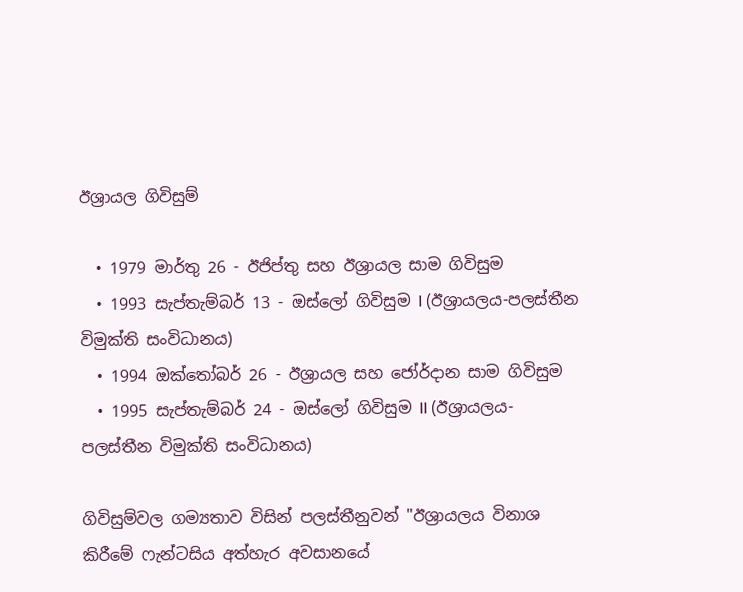ඊශ්‍රායල ගිවිසුම්

  • 1979 මාර්තු 26 - ඊජිප්තු සහ ඊශ්‍රායල සාම ගිවිසුම
  • 1993 සැප්තැම්බර් 13 - ඔස්ලෝ ගිවිසුම I (ඊශ්‍රායලය-පලස්තීන විමුක්ති සංවිධානය)
  • 1994 ඔක්තෝබර් 26 - ඊශ්‍රායල සහ ජෝර්දාන සාම ගිවිසුම
  • 1995 සැප්තැම්බර් 24 - ඔස්ලෝ ගිවිසුම II (ඊශ්‍රායලය-පලස්තීන විමුක්ති සංවිධානය)

ගිවිසුම්වල ගම්‍යතාව විසින් පලස්තීනුවන් "ඊශ්‍රායලය විනාශ කිරීමේ ෆැන්ටසිය අත්හැර අවසානයේ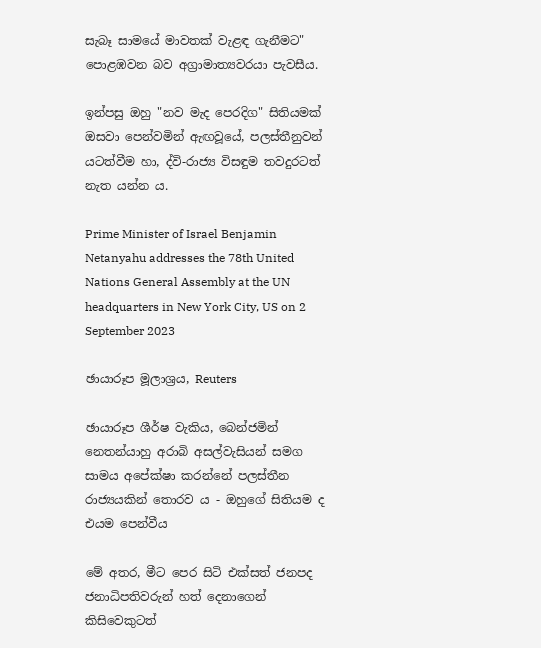සැබෑ සාමයේ මාවතක් වැළඳ ගැනීමට" පොළඹවන බව අග්‍රාමාත්‍යවරයා පැවසීය.

ඉන්පසු ඔහු "නව මැද පෙරදිග" සිතියමක් ඔසවා පෙන්වමින් ඇඟවූයේ, පලස්තීනුවන් යටත්වීම හා, ද්වි-රාජ්‍ය විසඳුම තවදුරටත් නැත යන්න ය.

Prime Minister of Israel Benjamin Netanyahu addresses the 78th United Nations General Assembly at the UN headquarters in New York City, US on 2 September 2023

ඡායාරූප මූලාශ්‍රය, Reuters

ඡායාරූප ශීර්ෂ වැකිය, බෙන්ජමින් නෙතන්යාහු අරාබි අසල්වැසියන් සමග සාමය අපේක්ෂා කරන්නේ පලස්තීන රාජ්‍යයකින් තොරව ය - ඔහුගේ සිතියම ද එයම පෙන්වීය

මේ අතර, මීට පෙර සිටි එක්සත් ජනපද ජනාධිපතිවරුන් හත් දෙනාගෙන් කිසිවෙකුටත්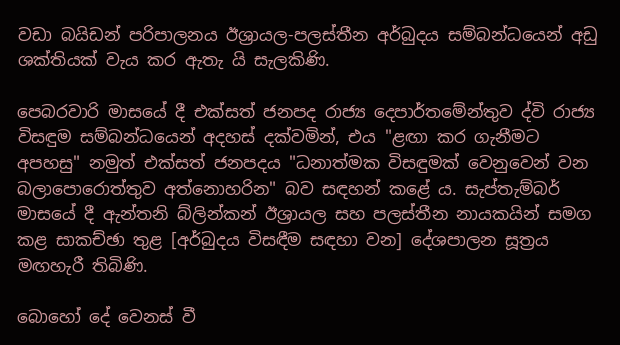වඩා බයිඩන් පරිපාලනය ඊශ්‍රායල-පලස්තීන අර්බුදය සම්බන්ධයෙන් අඩු ශක්තියක් වැය කර ඇතැ යි සැලකිණි.

පෙබරවාරි මාසයේ දී එක්සත් ජනපද රාජ්‍ය දෙපාර්තමේන්තුව ද්වි රාජ්‍ය විසඳුම සම්බන්ධයෙන් අදහස් දක්වමින්, එය "ළඟා කර ගැනීමට අපහසු" නමුත් එක්සත් ජනපදය "ධනාත්මක විසඳුමක් වෙනුවෙන් වන බලාපොරොත්තුව අත්නොහරින" බව සඳහන් කළේ ය. සැප්තැම්බර් මාසයේ දී ඇන්තනි බ්ලින්කන් ඊශ්‍රායල සහ පලස්තීන නායකයින් සමග කළ සාකච්ඡා තුළ [අර්බුදය විසඳීම සඳහා වන] දේශපාලන සූත්‍රය මඟහැරී තිබිණි.

බොහෝ දේ වෙනස් වී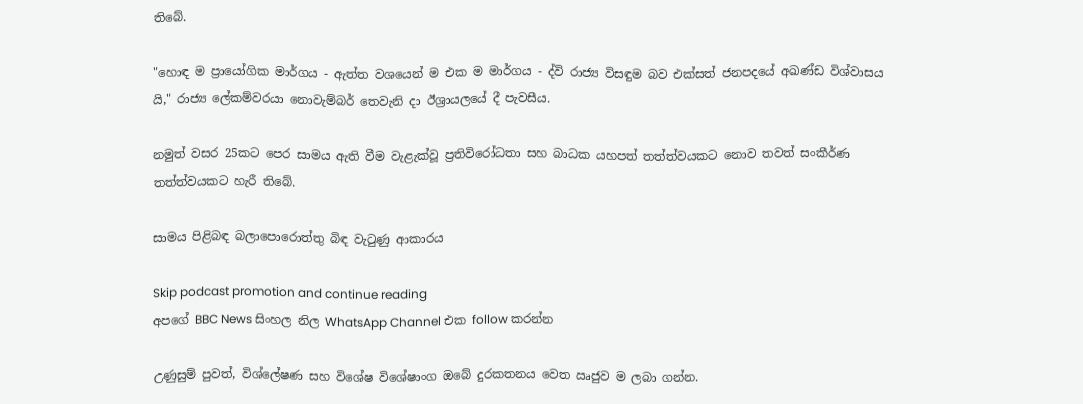තිබේ.

"හොඳ ම ප්‍රායෝගික මාර්ගය - ඇත්ත වශයෙන් ම එක ම මාර්ගය - ද්වි රාජ්‍ය විසඳුම බව එක්සත් ජනපදයේ අඛණ්ඩ විශ්වාසය යි," රාජ්‍ය ලේකම්වරයා නොවැම්බර් තෙවැනි දා ඊශ්‍රායලයේ දී පැවසීය.

නමුත් වසර 25කට පෙර සාමය ඇති වීම වැළැක්වූ ප්‍රතිවිරෝධතා සහ බාධක යහපත් තත්ත්වයකට නොව තවත් සංකීර්ණ තත්ත්වයකට හැරී තිබේ.

සාමය පිළිබඳ බලාපොරොත්තු බිඳ වැටුණු ආකාරය

Skip podcast promotion and continue reading
අපගේ BBC News සිංහල නිල WhatsApp Channel එක follow කරන්න

උණුසුම් පුවත්, විශ්ලේෂණ සහ විශේෂ විශේෂාංග ඔබේ දුරකතනය වෙත ඍජුව ම ලබා ගන්න.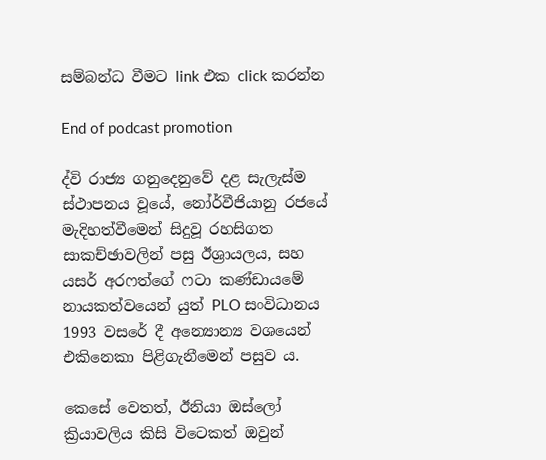සම්බන්ධ වීමට link එක click කරන්න

End of podcast promotion

ද්වි රාජ්‍ය ගනුදෙනුවේ දළ සැලැස්ම ස්ථාපනය වූයේ, නෝර්වීජියානු රජයේ මැදිහත්වීමෙන් සිදුවූ රහසිගත සාකච්ඡාවලින් පසු ඊශ්‍රායලය, සහ යසර් අරෆත්ගේ ෆටා කණ්ඩායමේ නායකත්වයෙන් යුත් PLO සංවිධානය 1993 වසරේ දී අන්‍යොන්‍ය වශයෙන් එකිනෙකා පිළිගැනීමෙන් පසුව ය.

කෙසේ වෙතත්, ඊනියා ඔස්ලෝ ක්‍රියාවලිය කිසි විටෙකත් ඔවුන්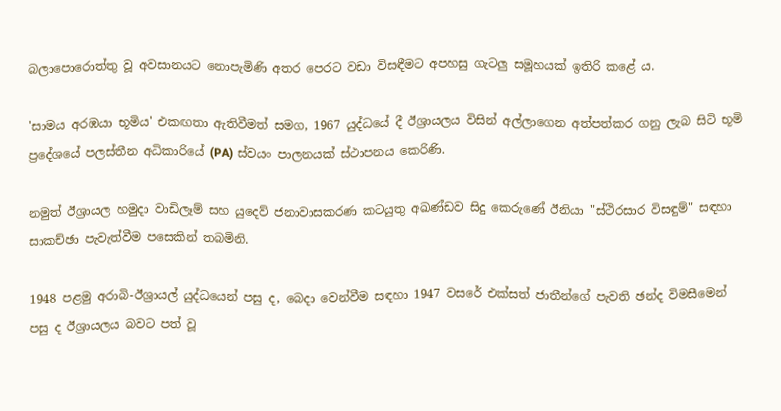බලාපොරොත්තු වූ අවසානයට නොපැමිණි අතර පෙරට වඩා විසඳීමට අපහසු ගැටලු සමූහයක් ඉතිරි කළේ ය.

'සාමය අරඹයා භූමිය' එකඟතා ඇතිවීමත් සමග, 1967 යුද්ධයේ දී ඊශ්‍රායලය විසින් අල්ලාගෙන අත්පත්කර ගනු ලැබ සිටි භූමි ප්‍රදේශයේ පලස්තීන අධිකාරියේ (PA) ස්වයං පාලනයක් ස්ථාපනය කෙරිණි.

නමුත් ඊශ්‍රායල හමුදා වාඩිලෑම් සහ යුදෙව් ජනාවාසකරණ කටයුතු අඛණ්ඩව සිදු කෙරුණේ ඊනියා "ස්ථිරසාර විසඳුම්" සඳහා සාකච්ඡා පැවැත්වීම පසෙකින් තබමිනි.

1948 පළමු අරාබි-ඊශ්‍රායල් යුද්ධයෙන් පසු ද, බෙදා වෙන්වීම සඳහා 1947 වසරේ එක්සත් ජාතීන්ගේ පැවති ඡන්ද විමසීමෙන් පසු ද ඊශ්‍රායලය බවට පත් වූ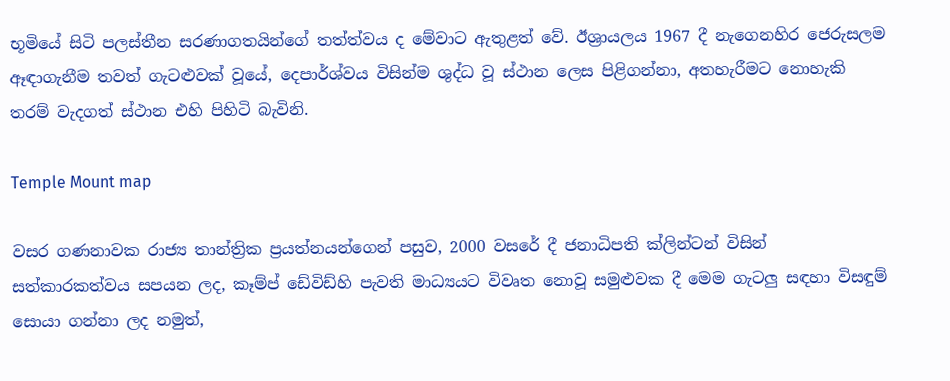භූමියේ සිටි පලස්තීන සරණාගතයින්ගේ තත්ත්වය ද මේවාට ඇතුළත් වේ. ඊශ්‍රායලය 1967 දී නැගෙනහිර ජෙරුසලම ඈඳාගැනීම තවත් ගැටළුවක් වූයේ, දෙපාර්ශ්වය විසින්ම ශුද්ධ වූ ස්ථාන ලෙස පිළිගන්නා, අතහැරීමට නොහැකි තරම් වැදගත් ස්ථාන එහි පිහිටි බැවිනි.

Temple Mount map

වසර ගණනාවක රාජ්‍ය තාන්ත්‍රික ප්‍රයත්නයන්ගෙන් පසුව, 2000 වසරේ දී ජනාධිපති ක්ලින්ටන් විසින් සත්කාරකත්වය සපයන ලද, කෑම්ප් ඩේවිඩ්හි පැවති මාධ්‍යයට විවෘත නොවූ සමුළුවක දී මෙම ගැටලු සඳහා විසඳුම් සොයා ගන්නා ලද නමුත්,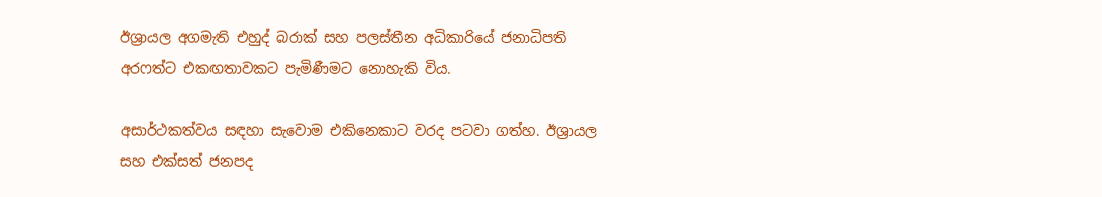ඊශ්‍රායල අගමැති එහුද් බරාක් සහ පලස්තීන අධිකාරියේ ජනාධිපති අරෆත්ට එකඟතාවකට පැමිණීමට නොහැකි විය.

අසාර්ථකත්වය සඳහා සැවොම එකිනෙකාට වරද පටවා ගත්හ. ඊශ්‍රායල සහ එක්සත් ජනපද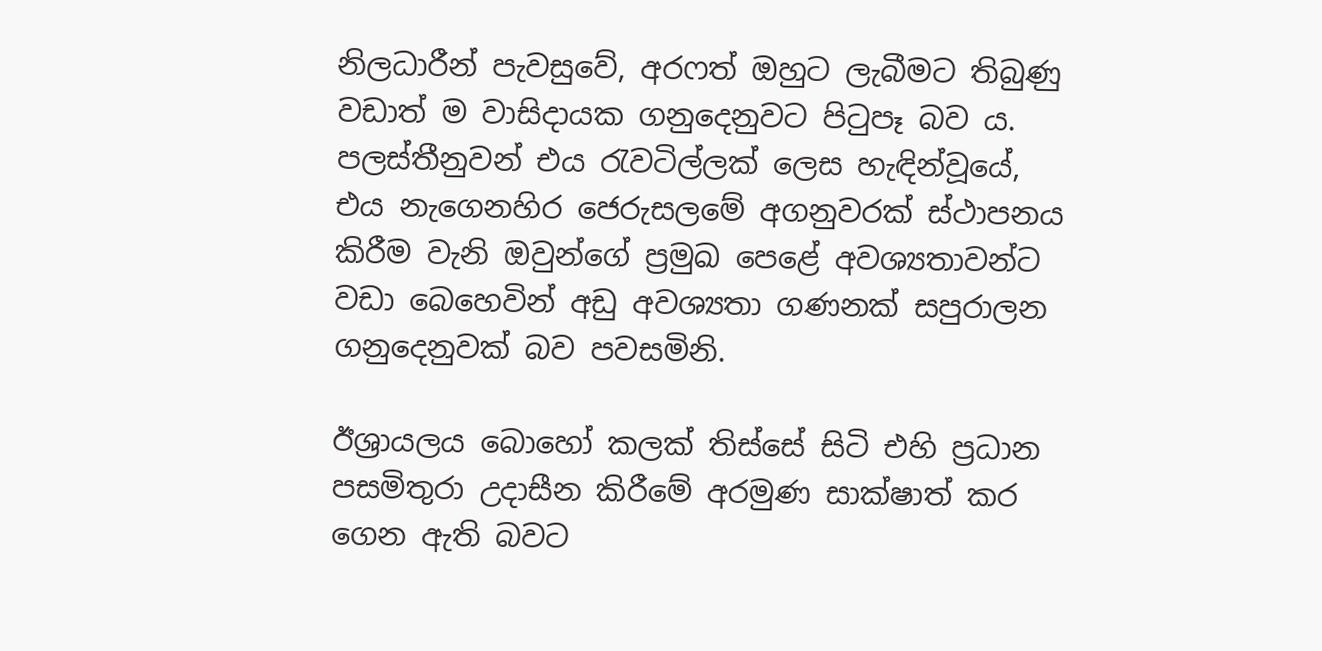නිලධාරීන් පැවසුවේ, අරෆත් ඔහුට ලැබීමට තිබුණු වඩාත් ම වාසිදායක ගනුදෙනුවට පිටුපෑ බව ය. පලස්තීනුවන් එය රැවටිල්ලක් ලෙස හැඳින්වූයේ, එය නැගෙනහිර ජෙරුසලමේ අගනුවරක් ස්ථාපනය කිරීම වැනි ඔවුන්ගේ ප්‍රමුඛ පෙළේ අවශ්‍යතාවන්ට වඩා බෙහෙවින් අඩු අවශ්‍යතා ගණනක් සපුරාලන ගනුදෙනුවක් බව පවසමිනි.

ඊශ්‍රායලය බොහෝ කලක් තිස්සේ සිටි එහි ප්‍රධාන පසමිතුරා උදාසීන කිරීමේ අරමුණ සාක්ෂාත් කර ගෙන ඇති බවට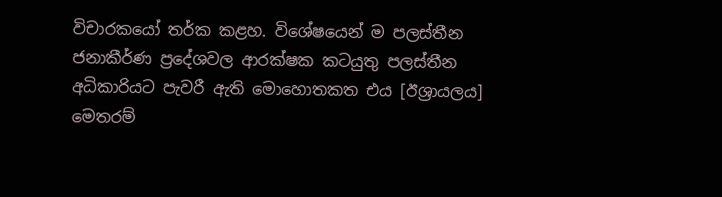විචාරකයෝ තර්ක කළහ. විශේෂයෙන් ම පලස්තීන ජනාකීර්ණ ප්‍රදේශවල ආරක්ෂක කටයුතු පලස්තීන අධිකාරියට පැවරී ඇති මොහොතකත එය [ඊශ්‍රායලය] මෙතරම්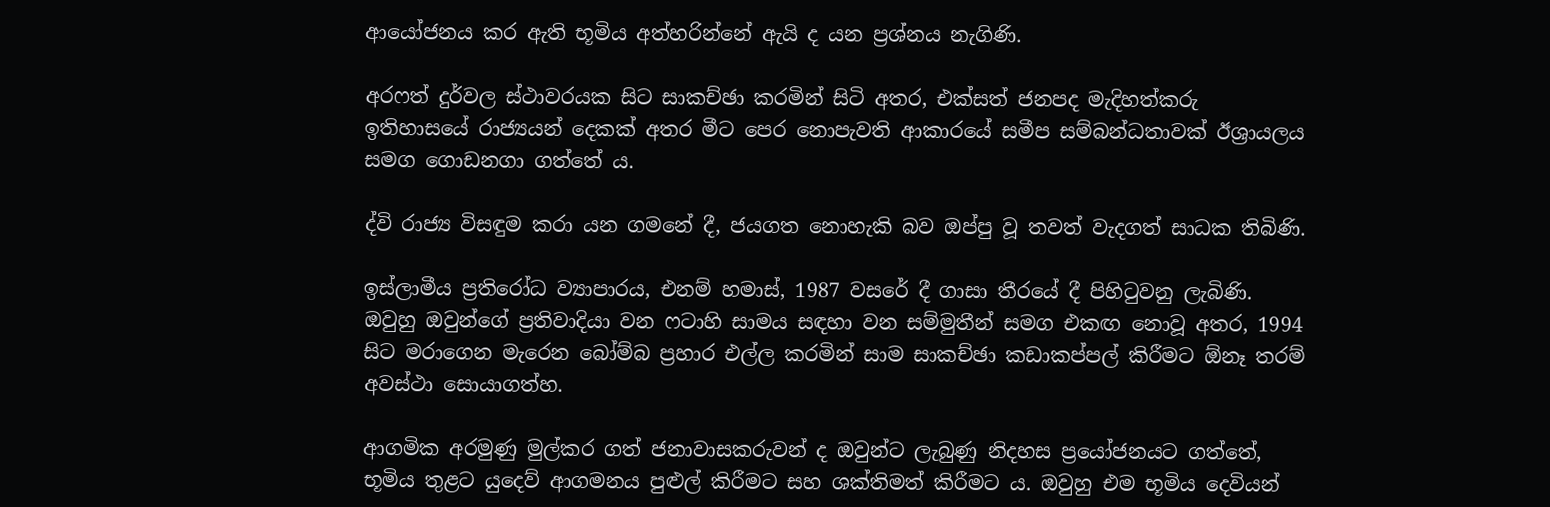ආයෝජනය කර ඇති භූමිය අත්හරින්නේ ඇයි ද යන ප්‍රශ්නය නැගිණි.

අරෆත් දුර්වල ස්ථාවරයක සිට සාකච්ඡා කරමින් සිටි අතර, එක්සත් ජනපද මැදිහත්කරු ඉතිහාසයේ රාජ්‍යයන් දෙකක් අතර මීට පෙර නොපැවති ආකාරයේ සමීප සම්බන්ධතාවක් ඊශ්‍රායලය සමග ගොඩනගා ගත්තේ ය.

ද්වි රාජ්‍ය විසඳුම කරා යන ගමනේ දී, ජයගත නොහැකි බව ඔප්පු වූ තවත් වැදගත් සාධක තිබිණි.

ඉස්ලාමීය ප්‍රතිරෝධ ව්‍යාපාරය, එනම් හමාස්, 1987 වසරේ දී ගාසා තීරයේ දී පිහිටුවනු ලැබිණි. ඔවුහු ඔවුන්ගේ ප්‍රතිවාදියා වන ෆටාහි සාමය සඳහා වන සම්මුතීන් සමග එකඟ නොවූ අතර, 1994 සිට මරාගෙන මැරෙන බෝම්බ ප්‍රහාර එල්ල කරමින් සාම සාකච්ඡා කඩාකප්පල් කිරීමට ඕනෑ තරම් අවස්ථා සොයාගත්හ.

ආගමික අරමුණු මුල්කර ගත් ජනාවාසකරුවන් ද ඔවුන්ට ලැබුණු නිදහස ප්‍රයෝජනයට ගත්තේ, භූමිය තුළට යුදෙව් ආගමනය පුළුල් කිරීමට සහ ශක්තිමත් කිරීමට ය. ඔවුහු එම භූමිය දෙවියන්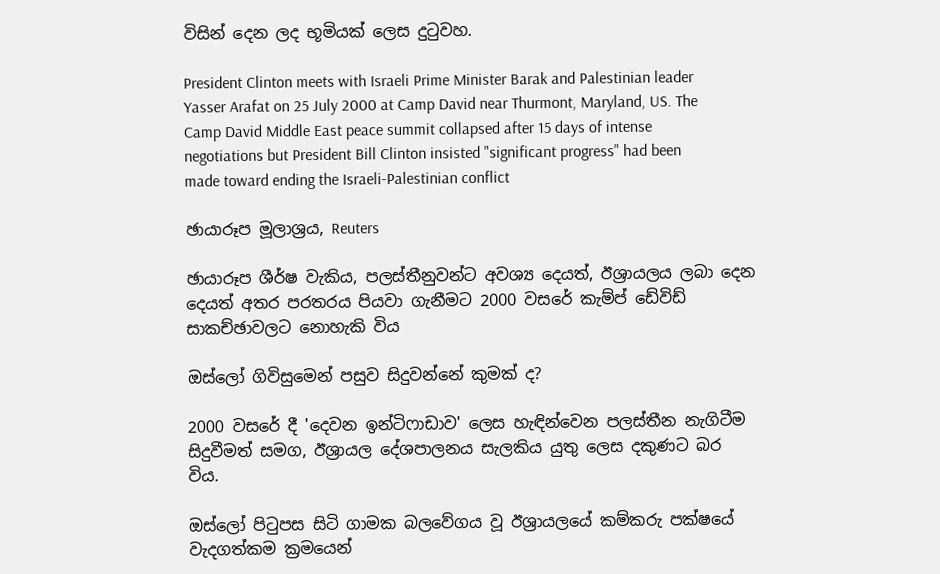විසින් දෙන ලද භූමියක් ලෙස දුටුවහ.

President Clinton meets with Israeli Prime Minister Barak and Palestinian leader Yasser Arafat on 25 July 2000 at Camp David near Thurmont, Maryland, US. The Camp David Middle East peace summit collapsed after 15 days of intense negotiations but President Bill Clinton insisted "significant progress" had been made toward ending the Israeli-Palestinian conflict

ඡායාරූප මූලාශ්‍රය, Reuters

ඡායාරූප ශීර්ෂ වැකිය, පලස්තීනුවන්ට අවශ්‍ය දෙයත්, ඊශ්‍රායලය ලබා දෙන දෙයත් අතර පරතරය පියවා ගැනීමට 2000 වසරේ කැම්ප් ඩේවිඩ් සාකච්ඡාවලට නොහැකි විය

ඔස්ලෝ ගිවිසුමෙන් පසුව සිදුවන්නේ කුමක් ද?

2000 වසරේ දී 'දෙවන ඉන්ටිෆාඩාව' ලෙස හැඳින්වෙන පලස්තීන නැගිටීම සිදුවීමත් සමග, ඊශ්‍රායල දේශපාලනය සැලකිය යුතු ලෙස දකුණට බර විය.

ඔස්ලෝ පිටුපස සිටි ගාමක බලවේගය වූ ඊශ්‍රායලයේ කම්කරු පක්ෂයේ වැදගත්කම ක්‍රමයෙන්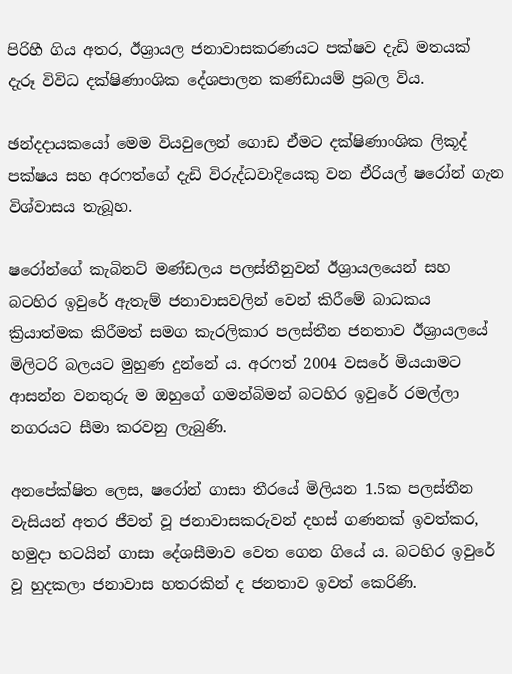පිරිහී ගිය අතර, ඊශ්‍රායල ජනාවාසකරණයට පක්ෂව දැඩි මතයක් දැරූ විවිධ දක්ෂිණාංශික දේශපාලන කණ්ඩායම් ප්‍රබල විය.

ඡන්දදායකයෝ මෙම වියවුලෙන් ගොඩ ඒමට දක්ෂිණාංශික ලිකූද් පක්ෂය සහ අරෆත්ගේ දැඩි විරුද්ධවාදියෙකු වන ඒරියල් ෂරෝන් ගැන විශ්වාසය තැබූහ.

ෂරෝන්ගේ කැබිනට් මණ්ඩලය පලස්තීනුවන් ඊශ්‍රායලයෙන් සහ බටහිර ඉවුරේ ඇතැම් ජනාවාසවලින් වෙන් කිරීමේ බාධකය ක්‍රියාත්මක කිරීමත් සමග කැරලිකාර පලස්තීන ජනතාව ඊශ්‍රායලයේ මිලිටරි බලයට මුහුණ දුන්නේ ය. අරෆත් 2004 වසරේ මියයාමට ආසන්න වනතුරු ම ඔහුගේ ගමන්බිමන් බටහිර ඉවුරේ රමල්ලා නගරයට සීමා කරවනු ලැබුණි.

අනපේක්ෂිත ලෙස, ෂරෝන් ගාසා තීරයේ මිලියන 1.5ක පලස්තීන වැසියන් අතර ජීවත් වූ ජනාවාසකරුවන් දහස් ගණනක් ඉවත්කර, හමුදා භටයින් ගාසා දේශසීමාව වෙත ගෙන ගියේ ය. බටහිර ඉවුරේ වූ හුදකලා ජනාවාස හතරකින් ද ජනතාව ඉවත් කෙරිණි.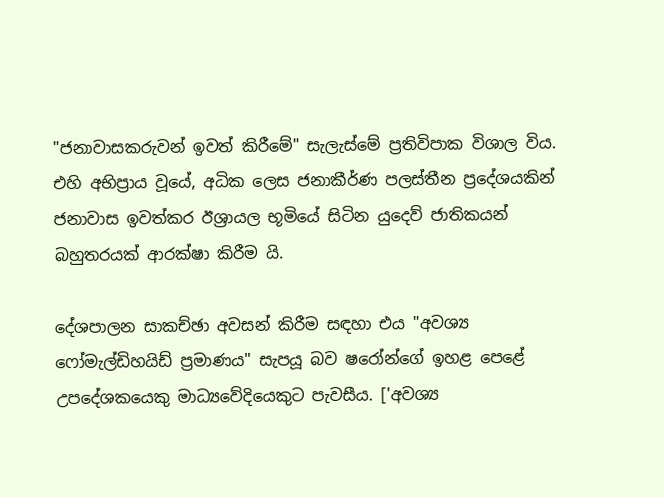"ජනාවාසකරුවන් ඉවත් කිරීමේ" සැලැස්මේ ප්‍රතිවිපාක විශාල විය. එහි අභිප්‍රාය වූයේ, අධික ලෙස ජනාකීර්ණ පලස්තීන ප්‍රදේශයකින් ජනාවාස ඉවත්කර ඊශ්‍රායල භූමියේ සිටින යුදෙව් ජාතිකයන් බහුතරයක් ආරක්ෂා කිරීම යි.

දේශපාලන සාකච්ඡා අවසන් කිරීම සඳහා එය "අවශ්‍ය ෆෝමැල්ඩිහයිඩ් ප්‍රමාණය" සැපයූ බව ෂරෝන්ගේ ඉහළ පෙළේ උපදේශකයෙකු මාධ්‍යවේදියෙකුට පැවසීය. ['අවශ්‍ය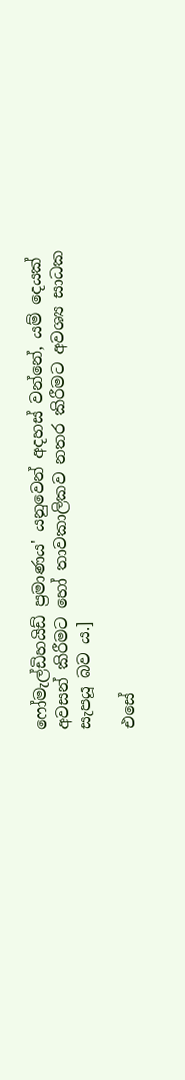ෆෝමැල්ඩිහයිඩ් ප්‍රමාණය' යනුවෙන් අදහස් වන්නේ, යම් දෙයක් අවසන් කිරීමට හෝ තාවකාලිකව නතර කිරීමට අවශ්‍ය සාධක සැපයූ බව ය.]

එසේ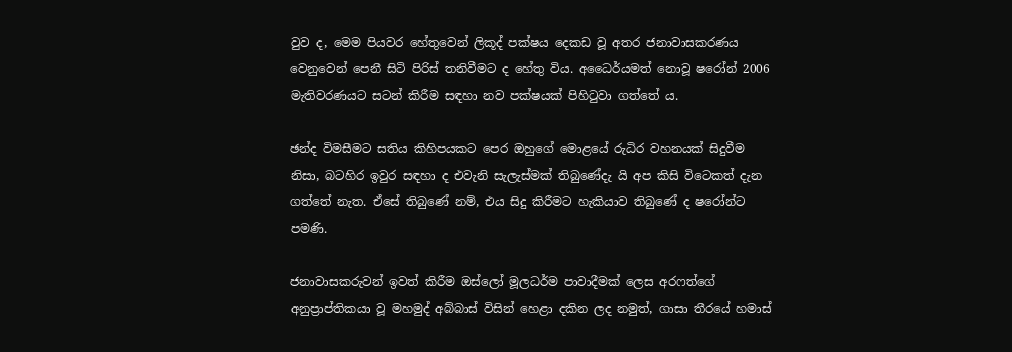වුව ද, මෙම පියවර හේතුවෙන් ලිකූද් පක්ෂය දෙකඩ වූ අතර ජනාවාසකරණය වෙනුවෙන් පෙනී සිටි පිරිස් තනිවීමට ද හේතු විය. අධෛර්යමත් නොවූ ෂරෝන් 2006 මැතිවරණයට සටන් කිරීම සඳහා නව පක්ෂයක් පිහිටුවා ගත්තේ ය.

ඡන්ද විමසීමට සතිය කිහිපයකට පෙර ඔහුගේ මොළයේ රුධිර වහනයක් සිදුවීම නිසා, බටහිර ඉවුර සඳහා ද එවැනි සැලැස්මක් තිබුණේදැ යි අප කිසි විටෙකත් දැන ගත්තේ නැත. ඒසේ තිබුණේ නම්, එය සිදු කිරීමට හැකියාව තිබුණේ ද ෂරෝන්ට පමණි.

ජනාවාසකරුවන් ඉවත් කිරීම ඔස්ලෝ මූලධර්ම පාවාදීමක් ලෙස අරෆත්ගේ අනුප්‍රාප්තිකයා වූ මහමුද් අබ්බාස් විසින් හෙළා දකින ලද නමුත්, ගාසා තීරයේ හමාස්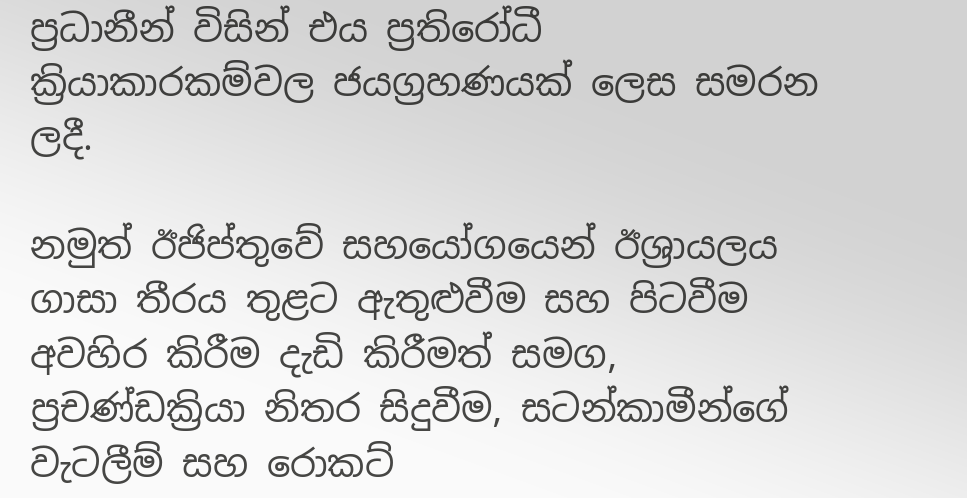ප්‍රධානීන් විසින් එය ප්‍රතිරෝධී ක්‍රියාකාරකම්වල ජයග්‍රහණයක් ලෙස සමරන ලදී.

නමුත් ඊජිප්තුවේ සහයෝගයෙන් ඊශ්‍රායලය ගාසා තීරය තුළට ඇතුළුවීම සහ පිටවීම අවහිර කිරීම දැඩි කිරීමත් සමග, ප්‍රචණ්ඩක්‍රියා නිතර සිදුවීම, සටන්කාමීන්ගේ වැටලීම් සහ රොකට්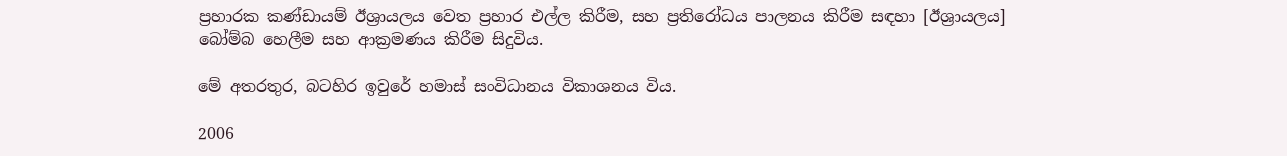ප්‍රහාරක කණ්ඩායම් ඊශ්‍රායලය වෙත ප්‍රහාර එල්ල කිරීම, සහ ප්‍රතිරෝධය පාලනය කිරීම සඳහා [ඊශ්‍රායලය] බෝම්බ හෙලීම සහ ආක්‍රමණය කිරීම සිදුවිය.

මේ අතරතුර, බටහිර ඉවුරේ හමාස් සංවිධානය විකාශනය විය.

2006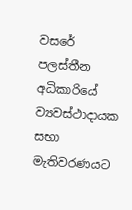වසරේ පලස්තීන අධිකාරියේ ව්‍යවස්ථාදායක සභා මැතිවරණයට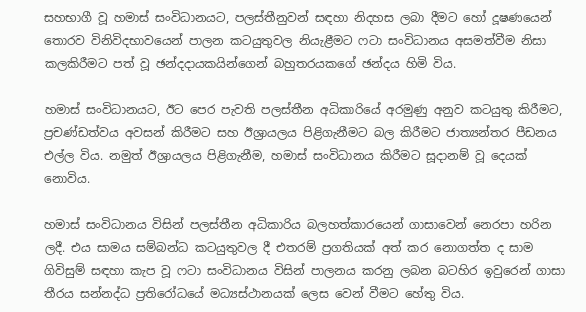සහභාගී වූ හමාස් සංවිධානයට, පලස්තීනුවන් සඳහා නිදහස ලබා දීමට හෝ දූෂණයෙන් තොරව විනිවිදභාවයෙන් පාලන කටයුතුවල නියැළීමට ෆටා සංවිධානය අසමත්වීම නිසා කලකිරීමට පත් වූ ඡන්දදායකයින්ගෙන් බහුතරයකගේ ඡන්දය හිමි විය.

හමාස් සංවිධානයට, ඊට පෙර පැවති පලස්තීන අධිකාරියේ අරමුණු අනුව කටයුතු කිරීමට, ප්‍රචණ්ඩත්වය අවසන් කිරීමට සහ ඊශ්‍රායලය පිළිගැනීමට බල කිරීමට ජාත්‍යන්තර පීඩනය එල්ල විය. නමුත් ඊශ්‍රායලය පිළිගැනීම, හමාස් සංවිධානය කිරීමට සූදානම් වූ දෙයක් නොවිය.

හමාස් සංවිධානය විසින් පලස්තීන අධිකාරිය බලහත්කාරයෙන් ගාසාවෙන් නෙරපා හරින ලදී. එය සාමය සම්බන්ධ කටයුතුවල දී එතරම් ප්‍රගතියක් අත් කර නොගත්ත ද සාම ගිවිසුම් සඳහා කැප වූ ෆටා සංවිධානය විසින් පාලනය කරනු ලබන බටහිර ඉවුරෙන් ගාසා තීරය සන්නද්ධ ප්‍රතිරෝධයේ මධ්‍යස්ථානයක් ලෙස වෙන් වීමට හේතු විය.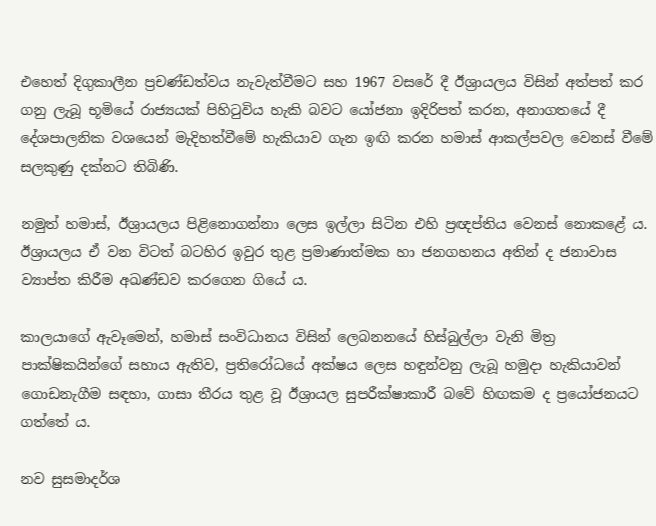එහෙත් දිගුකාලීන ප්‍රචණ්ඩත්වය නැවැත්වීමට සහ 1967 වසරේ දී ඊශ්‍රායලය විසින් අත්පත් කර ගනු ලැබූ භූමියේ රාජ්‍යයක් පිහිටුවිය හැකි බවට යෝජනා ඉදිරිපත් කරන, අනාගතයේ දී දේශපාලනික වශයෙන් මැදිහත්වීමේ හැකියාව ගැන ඉඟි කරන හමාස් ආකල්පවල වෙනස් වීමේ සලකුණු දක්නට තිබිණි.

නමුත් හමාස්, ඊශ්‍රායලය පිළිනොගන්නා ලෙස ඉල්ලා සිටින එහි ප්‍රඥප්තිය වෙනස් නොකළේ ය. ඊශ්‍රායලය ඒ වන විටත් බටහිර ඉවුර තුළ ප්‍රමාණාත්මක හා ජනගහනය අතින් ද ජනාවාස ව්‍යාප්ත කිරීම අඛණ්ඩව කරගෙන ගියේ ය.

කාලයාගේ ඇවෑමෙන්, හමාස් සංවිධානය විසින් ලෙබනනයේ හිස්බුල්ලා වැනි මිත්‍ර පාක්ෂිකයින්ගේ සහාය ඇතිව, ප්‍රතිරෝධයේ අක්ෂය ලෙස හඳුන්වනු ලැබූ හමුදා හැකියාවන් ගොඩනැගීම සඳහා, ගාසා තීරය තුළ වූ ඊශ්‍රායල සුපරීක්ෂාකාරී බවේ හිඟකම ද ප්‍රයෝජනයට ගත්තේ ය.

නව සුසමාදර්ශ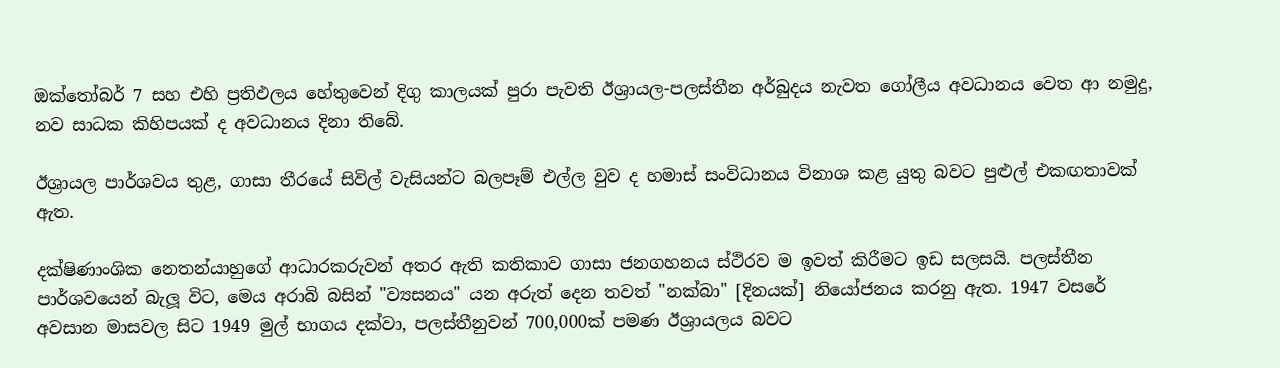ඔක්තෝබර් 7 සහ එහි ප්‍රතිඵලය හේතුවෙන් දිගු කාලයක් පුරා පැවති ඊශ්‍රායල-පලස්තීන අර්බුදය නැවත ගෝලීය අවධානය වෙත ආ නමුදු, නව සාධක කිහිපයක් ද අවධානය දිනා තිබේ.

ඊශ්‍රායල පාර්ශවය තුළ, ගාසා තීරයේ සිවිල් වැසියන්ට බලපෑම් එල්ල වුව ද හමාස් සංවිධානය විනාශ කළ යුතු බවට පුළුල් එකඟතාවක් ඇත.

දක්ෂිණාංශික නෙතන්යාහුගේ ආධාරකරුවන් අතර ඇති කතිකාව ගාසා ජනගහනය ස්ථිරව ම ඉවත් කිරීමට ඉඩ සලසයි. පලස්තීන පාර්ශවයෙන් බැලූ විට, මෙය අරාබි බසින් "ව්‍යසනය" යන අරුත් දෙන තවත් "නක්බා" [දිනයක්] නියෝජනය කරනු ඇත. 1947 වසරේ අවසාන මාසවල සිට 1949 මුල් භාගය දක්වා, පලස්තීනුවන් 700,000ක් පමණ ඊශ්‍රායලය බවට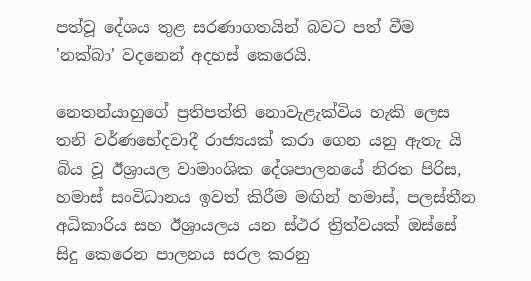පත්වූ දේශය තුළ සරණාගතයින් බවට පත් වීම 'නක්බා' වදනෙන් අදහස් කෙරෙයි.

නෙතන්යාහුගේ ප්‍රතිපත්ති නොවැළැක්විය හැකි ලෙස තනි වර්ණභේදවාදී රාජ්‍යයක් කරා ගෙන යනු ඇතැ යි බිය වූ ඊශ්‍රායල වාමාංශික දේශපාලනයේ නිරත පිරිස, හමාස් සංවිධානය ඉවත් කිරීම මඟින් හමාස්, පලස්තීන අධිකාරිය සහ ඊශ්‍රායලය යන ස්ථර ත්‍රිත්වයක් ඔස්සේ සිදු කෙරෙන පාලනය සරල කරනු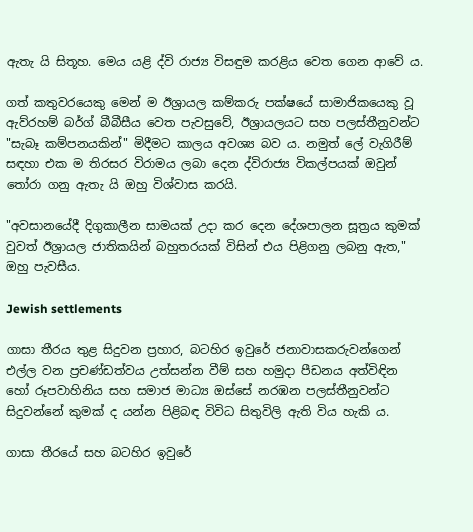ඇතැ යි සිතූහ. මෙය යළි ද්වි රාජ්‍ය විසඳුම කරළිය වෙත ගෙන ආවේ ය.

ගත් කතුවරයෙකු මෙන් ම ඊශ්‍රායල කම්කරු පක්ෂයේ සාමාජිකයෙකු වූ ඇව්රහම් බර්ග් බීබීසීය වෙත පැවසුවේ, ඊශ්‍රායලයට සහ පලස්තීනුවන්ට "සැබෑ කම්පනයකින්" මිදීමට කාලය අවශ්‍ය බව ය. නමුත් ලේ වැගිරීම් සඳහා එක ම තිරසර විරාමය ලබා දෙන ද්විරාජ්‍ය විකල්පයක් ඔවුන් තෝරා ගනු ඇතැ යි ඔහු විශ්වාස කරයි.

"අවසානයේදී දිගුකාලීන සාමයක් උදා කර දෙන දේශපාලන සූත්‍රය කුමක් වුවත් ඊශ්‍රායල ජාතිකයින් බහුතරයක් විසින් එය පිළිගනු ලබනු ඇත," ඔහු පැවසීය.

Jewish settlements

ගාසා තීරය තුළ සිදුවන ප්‍රහාර, බටහිර ඉවුරේ ජනාවාසකරුවන්ගෙන් එල්ල වන ප්‍රචණ්ඩත්වය උත්සන්න වීම් සහ හමුදා පීඩනය අත්විඳින හෝ රූපවාහිනිය සහ සමාජ මාධ්‍ය ඔස්සේ නරඹන පලස්තීනුවන්ට සිදුවන්නේ කුමක් ද යන්න පිළිබඳ විවිධ සිතුවිලි ඇති විය හැකි ය.

ගාසා තීරයේ සහ බටහිර ඉවුරේ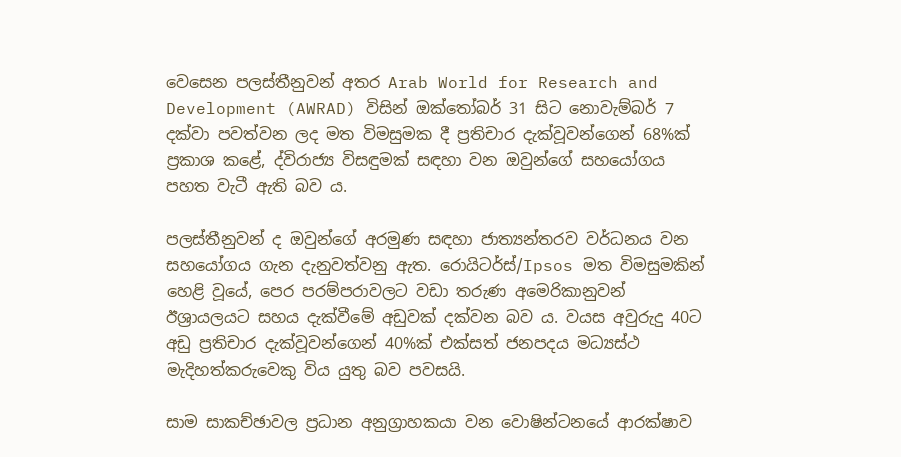වෙසෙන පලස්තීනුවන් අතර Arab World for Research and Development (AWRAD) විසින් ඔක්තෝබර් 31 සිට නොවැම්බර් 7 දක්වා පවත්වන ලද මත විමසුමක දී ප්‍රතිචාර දැක්වූවන්ගෙන් 68%ක් ප්‍රකාශ කළේ, ද්විරාජ්‍ය විසඳුමක් සඳහා වන ඔවුන්ගේ සහයෝගය පහත වැටී ඇති බව ය.

පලස්තීනුවන් ද ඔවුන්ගේ අරමුණ සඳහා ජාත්‍යන්තරව වර්ධනය වන සහයෝගය ගැන දැනුවත්වනු ඇත. රොයිටර්ස්/Ipsos මත විමසුමකින් හෙළි වූයේ, පෙර පරම්පරාවලට වඩා තරුණ අමෙරිකානුවන් ඊශ්‍රායලයට සහය දැක්වීමේ අඩුවක් දක්වන බව ය. වයස අවුරුදු 40ට අඩු ප්‍රතිචාර දැක්වූවන්ගෙන් 40%ක් එක්සත් ජනපදය මධ්‍යස්ථ මැදිහත්කරුවෙකු විය යුතු බව පවසයි.

සාම සාකච්ඡාවල ප්‍රධාන අනුග්‍රාහකයා වන වොෂින්ටනයේ ආරක්ෂාව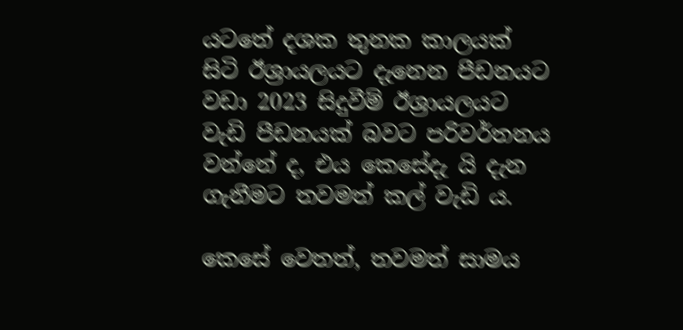යටතේ දශක තුනක කාලයක් සිටි ඊශ්‍රායලයට දැනෙන පීඩනයට වඩා 2023 සිදුවීම් ඊශ්‍රායලයට වැඩි පීඩනයක් බවට පරිවර්තනය වන්නේ ද, එය කෙසේදැ යි දැන ගැනීමට තවමත් කල් වැඩි ය.

කෙසේ වෙතත්, තවමත් සාමය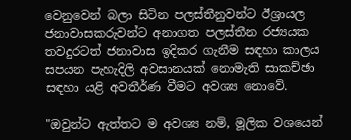වෙනුවෙන් බලා සිටින පලස්තීනුවන්ට ඊශ්‍රායල ජනාවාසකරුවන්ට අනාගත පලස්තීන රජ්‍යයක තවදුරටත් ජනාවාස ඉදිකර ගැනීම සඳහා කාලය සපයන පැහැදිලි අවසානයක් නොමැති සාකච්ඡා සඳහා යළි අවතීර්ණ වීමට අවශ්‍ය නොවේ.

"ඔවුන්ට ඇත්තට ම අවශ්‍ය නම්, මූලික වශයෙන්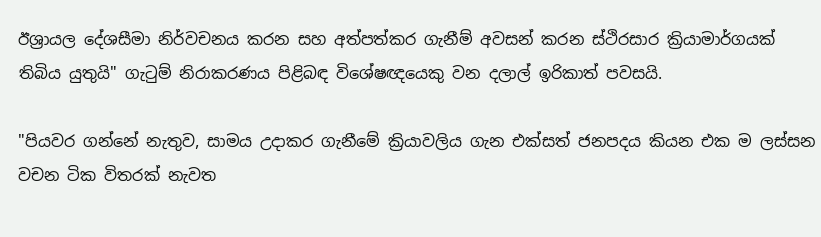ඊශ්‍රායල දේශසීමා නිර්වචනය කරන සහ අත්පත්කර ගැනීම් අවසන් කරන ස්ථිරසාර ක්‍රියාමාර්ගයක් තිබිය යුතුයි" ගැටුම් නිරාකරණය පිළිබඳ විශේෂඥයෙකු වන දලාල් ඉරිකාත් පවසයි.

"පියවර ගන්නේ නැතුව, සාමය උදාකර ගැනීමේ ක්‍රියාවලිය ගැන එක්සත් ජනපදය කියන එක ම ලස්සන වචන ටික විතරක් නැවත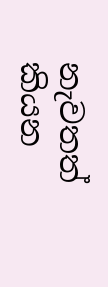නැවතත් කියන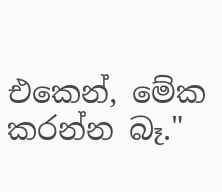එකෙන්, මේක කරන්න බෑ."